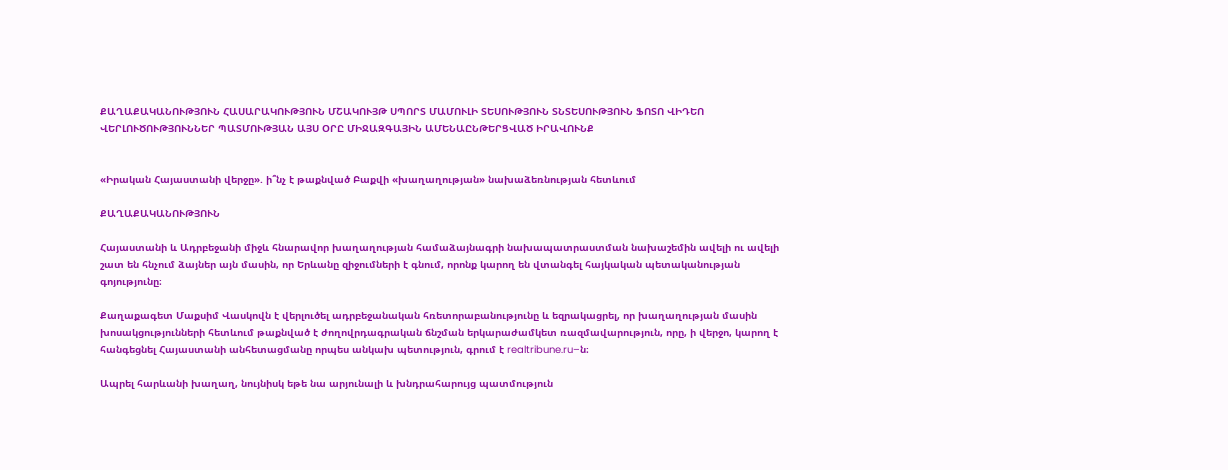ՔԱՂԱՔԱԿԱՆՈՒԹՅՈՒՆ ՀԱՍԱՐԱԿՈՒԹՅՈՒՆ ՄՇԱԿՈՒՅԹ ՍՊՈՐՏ ՄԱՄՈՒԼԻ ՏԵՍՈՒԹՅՈՒՆ ՏՆՏԵՍՈՒԹՅՈՒՆ ՖՈՏՈ ՎԻԴԵՈ ՎԵՐԼՈՒԾՈՒԹՅՈՒՆՆԵՐ ՊԱՏՄՈՒԹՅԱՆ ԱՅՍ ՕՐԸ ՄԻՋԱԶԳԱՅԻՆ ԱՄԵՆԱԸՆԹԵՐՑՎԱԾ ԻՐԱՎՈՒՆՔ


«Իրական Հայաստանի վերջը». ի՞նչ է թաքնված Բաքվի «խաղաղության» նախաձեռնության հետևում

ՔԱՂԱՔԱԿԱՆՈՒԹՅՈՒՆ

Հայաստանի և Ադրբեջանի միջև հնարավոր խաղաղության համաձայնագրի նախապատրաստման նախաշեմին ավելի ու ավելի շատ են հնչում ձայներ այն մասին, որ Երևանը զիջումների է գնում, որոնք կարող են վտանգել հայկական պետականության գոյությունը։

Քաղաքագետ Մաքսիմ Վասկովն է վերլուծել ադրբեջանական հռետորաբանությունը և եզրակացրել, որ խաղաղության մասին խոսակցությունների հետևում թաքնված է ժողովրդագրական ճնշման երկարաժամկետ ռազմավարություն, որը, ի վերջո, կարող է հանգեցնել Հայաստանի անհետացմանը որպես անկախ պետություն, գրում է realtribune.ru–ն։

Ապրել հարևանի խաղաղ, նույնիսկ եթե նա արյունալի և խնդրահարույց պատմություն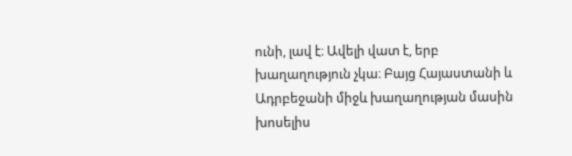ունի, լավ է։ Ավելի վատ է, երբ խաղաղություն չկա։ Բայց Հայաստանի և Ադրբեջանի միջև խաղաղության մասին խոսելիս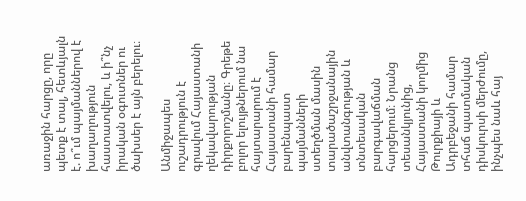առաջին հարցը, որը պետք է տալ, հետևյալն է. ո՞ւմ պայմաններով է խաղաղություն հաստատվելու, և ի՞նչ իրական օգուտներ ու ծախսեր է այն բերելու։

Անմիջապես ուշադրություն է գրավում Հայաստանի ղեկավարության դիրքորոշմանը։ Գրեթե բոլոր ելույթներում նա հայտարարում է Հայաստանի համար բարենպաստ պայմանների ստեղծման մասին տարածաշրջանային անվտանգության և տնտեսական բարգավաճման հարցերում։ Նրանց տեսանկյունից, Հայաստանի կողմից Թուրքիայի և Ադրբեջանի համար տհաճ պատմական դիսկուրսի մերժումը, ինչպես նաև հայ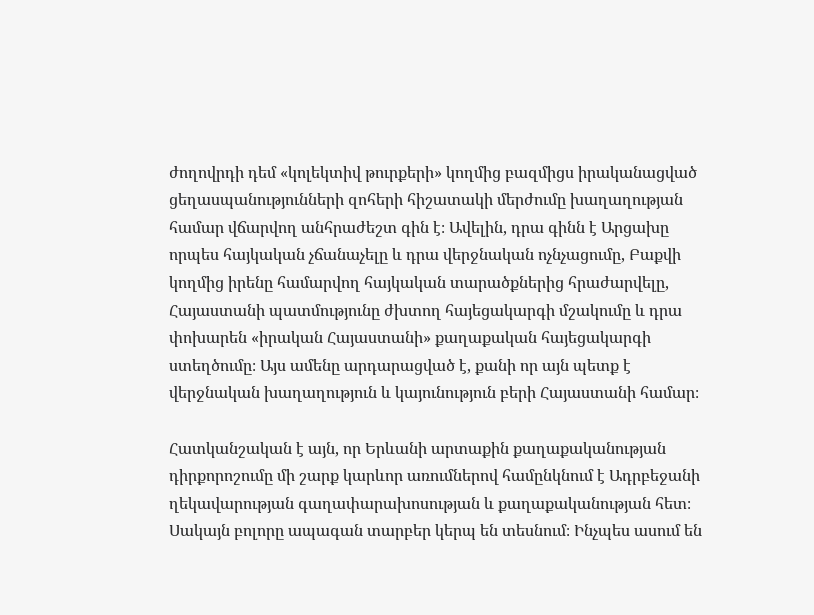ժողովրդի դեմ «կոլեկտիվ թուրքերի» կողմից բազմիցս իրականացված ցեղասպանությունների զոհերի հիշատակի մերժումը խաղաղության համար վճարվող անհրաժեշտ գին է։ Ավելին, դրա գինն է Արցախը որպես հայկական չճանաչելը և դրա վերջնական ոչնչացումը, Բաքվի կողմից իրենը համարվող հայկական տարածքներից հրաժարվելը, Հայաստանի պատմությունը ժխտող հայեցակարգի մշակումը և դրա փոխարեն «իրական Հայաստանի» քաղաքական հայեցակարգի ստեղծումը։ Այս ամենը արդարացված է, քանի որ այն պետք է վերջնական խաղաղություն և կայունություն բերի Հայաստանի համար։

Հատկանշական է այն, որ Երևանի արտաքին քաղաքականության դիրքորոշումը մի շարք կարևոր առումներով համընկնում է Ադրբեջանի ղեկավարության գաղափարախոսության և քաղաքականության հետ։ Սակայն բոլորը ապագան տարբեր կերպ են տեսնում։ Ինչպես ասում են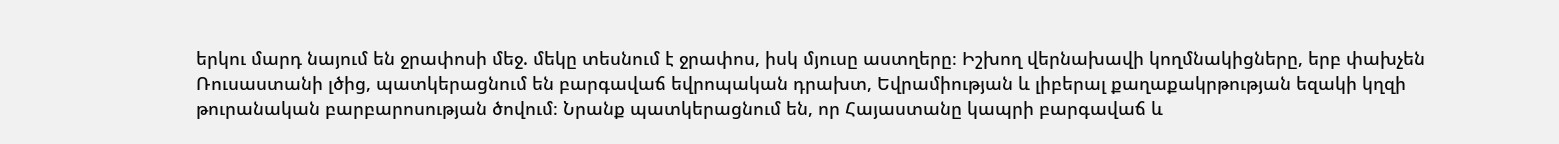երկու մարդ նայում են ջրափոսի մեջ. մեկը տեսնում է ջրափոս, իսկ մյուսը աստղերը։ Իշխող վերնախավի կողմնակիցները, երբ փախչեն Ռուսաստանի լծից, պատկերացնում են բարգավաճ եվրոպական դրախտ, Եվրամիության և լիբերալ քաղաքակրթության եզակի կղզի թուրանական բարբարոսության ծովում։ Նրանք պատկերացնում են, որ Հայաստանը կապրի բարգավաճ և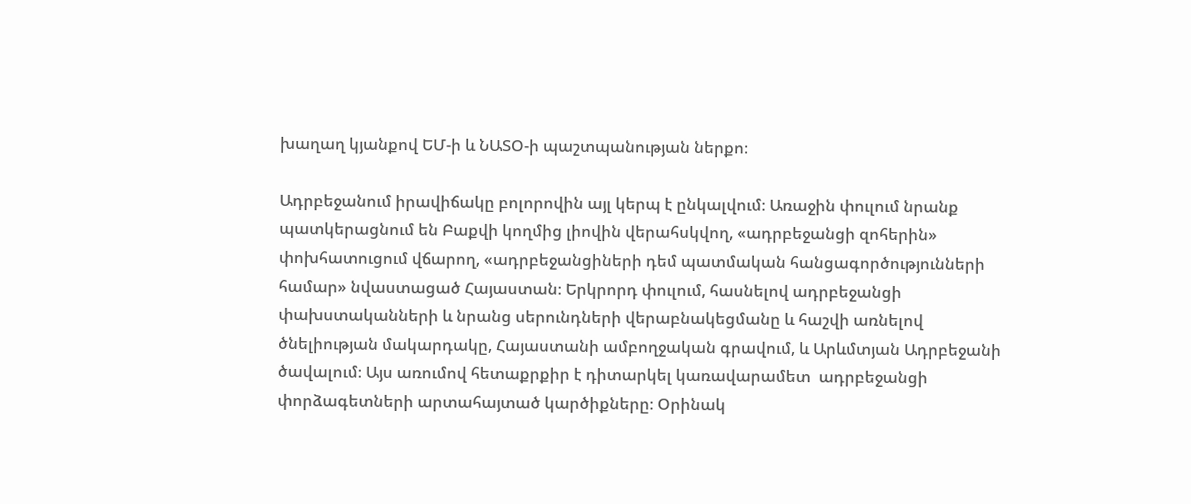խաղաղ կյանքով ԵՄ-ի և ՆԱՏՕ-ի պաշտպանության ներքո։

Ադրբեջանում իրավիճակը բոլորովին այլ կերպ է ընկալվում։ Առաջին փուլում նրանք պատկերացնում են Բաքվի կողմից լիովին վերահսկվող, «ադրբեջանցի զոհերին» փոխհատուցում վճարող, «ադրբեջանցիների դեմ պատմական հանցագործությունների համար» նվաստացած Հայաստան։ Երկրորդ փուլում, հասնելով ադրբեջանցի փախստականների և նրանց սերունդների վերաբնակեցմանը և հաշվի առնելով ծնելիության մակարդակը, Հայաստանի ամբողջական գրավում, և Արևմտյան Ադրբեջանի ծավալում։ Այս առումով հետաքրքիր է դիտարկել կառավարամետ  ադրբեջանցի փորձագետների արտահայտած կարծիքները։ Օրինակ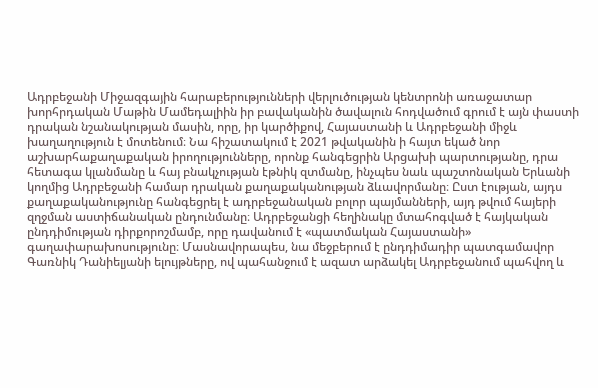Ադրբեջանի Միջազգային հարաբերությունների վերլուծության կենտրոնի առաջատար խորհրդական Մաթին Մամեդալիին իր բավականին ծավալուն հոդվածում գրում է այն փաստի դրական նշանակության մասին, որը, իր կարծիքով, Հայաստանի և Ադրբեջանի միջև խաղաղություն է մոտենում։ Նա հիշատակում է 2021 թվականին ի հայտ եկած նոր աշխարհաքաղաքական իրողությունները, որոնք հանգեցրին Արցախի պարտությանը, դրա հետագա կլանմանը և հայ բնակչության էթնիկ զտմանը, ինչպես նաև պաշտոնական Երևանի կողմից Ադրբեջանի համար դրական քաղաքականության ձևավորմանը։ Ըստ էության, այդս քաղաքականությունը հանգեցրել է ադրբեջանական բոլոր պայմանների, այդ թվում հայերի զղջման աստիճանական ընդունմանը։ Ադրբեջանցի հեղինակը մտահոգված է հայկական ընդդիմության դիրքորոշմամբ, որը դավանում է «պատմական Հայաստանի» գաղափարախոսությունը։ Մասնավորապես, նա մեջբերում է ընդդիմադիր պատգամավոր Գառնիկ Դանիելյանի ելույթները, ով պահանջում է ազատ արձակել Ադրբեջանում պահվող և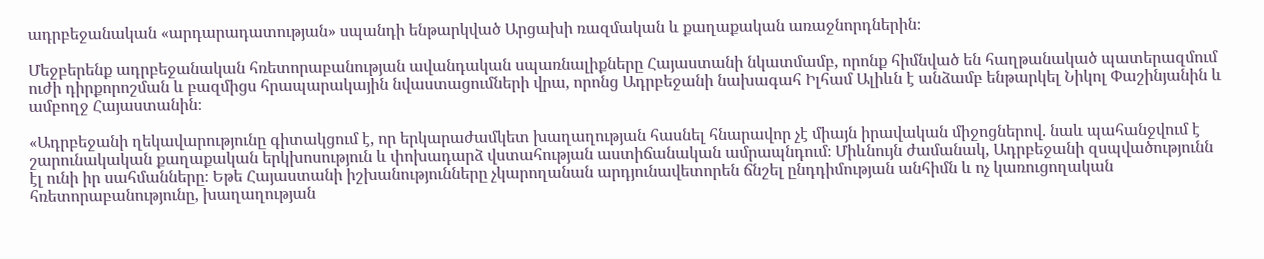ադրբեջանական «արդարադատության» սպանդի ենթարկված Արցախի ռազմական և քաղաքական առաջնորդներին։

Մեջբերենք ադրբեջանական հռետորաբանության ավանդական սպառնալիքները Հայաստանի նկատմամբ, որոնք հիմնված են հաղթանակած պատերազմում ուժի դիրքորոշման և բազմիցս հրապարակային նվաստացումների վրա, որոնց Ադրբեջանի նախագահ Իլհամ Ալիևն է անձամբ ենթարկել Նիկոլ Փաշինյանին և ամբողջ Հայաստանին։

«Ադրբեջանի ղեկավարությունը գիտակցում է, որ երկարաժամկետ խաղաղության հասնել հնարավոր չէ միայն իրավական միջոցներով. նաև պահանջվում է շարունակական քաղաքական երկխոսություն և փոխադարձ վստահության աստիճանական ամրապնդում։ Միևնույն ժամանակ, Ադրբեջանի զսպվածությունն էլ ունի իր սահմանները։ Եթե Հայաստանի իշխանությունները չկարողանան արդյունավետորեն ճնշել ընդդիմության անհիմն և ոչ կառուցողական հռետորաբանությունը, խաղաղության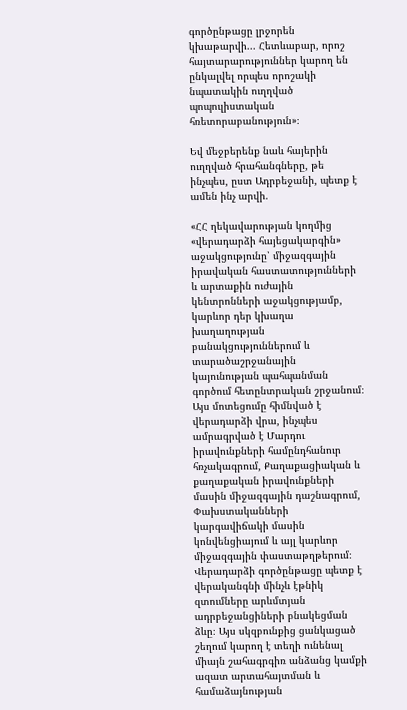գործընթացը լրջորեն կխաթարվի... Հետևաբար, որոշ հայտարարություններ կարող են ընկալվել որպես որոշակի նպատակին ուղղված պոպուլիստական հռետորաբանություն»։

Եվ մեջբերենք նաև հայերին ուղղված հրահանգները, թե ինչպես, ըստ Ադրբեջանի, պետք է ամեն ինչ արվի.

«ՀՀ ղեկավարության կողմից «վերադարձի հայեցակարգին» աջակցությունը՝ միջազգային իրավական հաստատությունների և արտաքին ուժային կենտրոնների աջակցությամբ, կարևոր դեր կխաղա խաղաղության բանակցություններում և տարածաշրջանային կայունության պահպանման գործում հետընտրական շրջանում։ Այս մոտեցումը հիմնված է վերադարձի վրա, ինչպես ամրագրված է Մարդու իրավունքների համընդհանուր հռչակագրում, Քաղաքացիական և քաղաքական իրավունքների մասին միջազգային դաշնագրում, Փախստականների կարգավիճակի մասին կոնվենցիայում և այլ կարևոր միջազգային փաստաթղթերում։ Վերադարձի գործընթացը պետք է վերականգնի մինչև էթնիկ զտումները արևմտյան ադրբեջանցիների բնակեցման ձևը։ Այս սկզբունքից ցանկացած շեղում կարող է տեղի ունենալ միայն շահագրգիռ անձանց կամքի ազատ արտահայտման և համաձայնության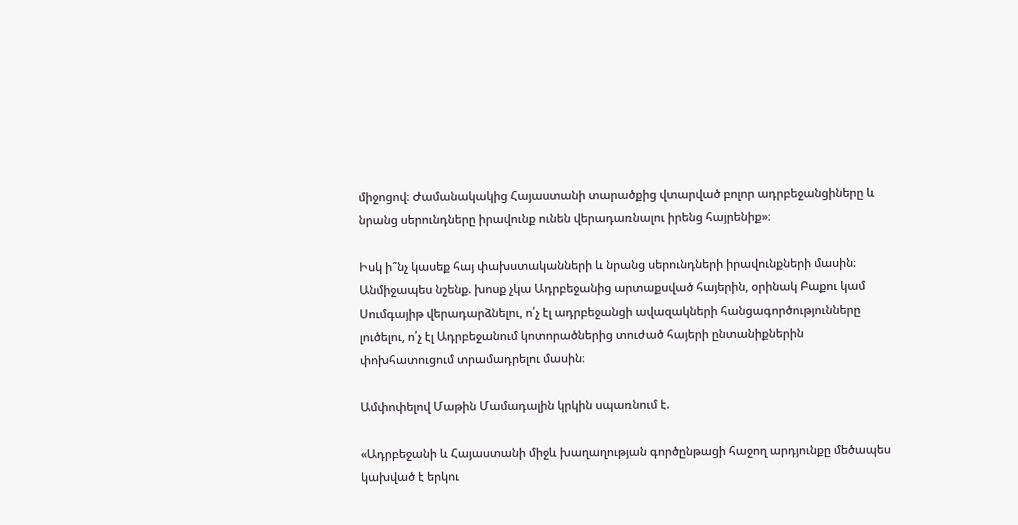միջոցով։ Ժամանակակից Հայաստանի տարածքից վտարված բոլոր ադրբեջանցիները և նրանց սերունդները իրավունք ունեն վերադառնալու իրենց հայրենիք»։

Իսկ ի՞նչ կասեք հայ փախստականների և նրանց սերունդների իրավունքների մասին։ Անմիջապես նշենք. խոսք չկա Ադրբեջանից արտաքսված հայերին, օրինակ Բաքու կամ Սումգայիթ վերադարձնելու, ո՛չ էլ ադրբեջանցի ավազակների հանցագործությունները լուծելու, ո՛չ էլ Ադրբեջանում կոտորածներից տուժած հայերի ընտանիքներին փոխհատուցում տրամադրելու մասին։

Ամփոփելով Մաթին Մամադալին կրկին սպառնում է.

«Ադրբեջանի և Հայաստանի միջև խաղաղության գործընթացի հաջող արդյունքը մեծապես կախված է երկու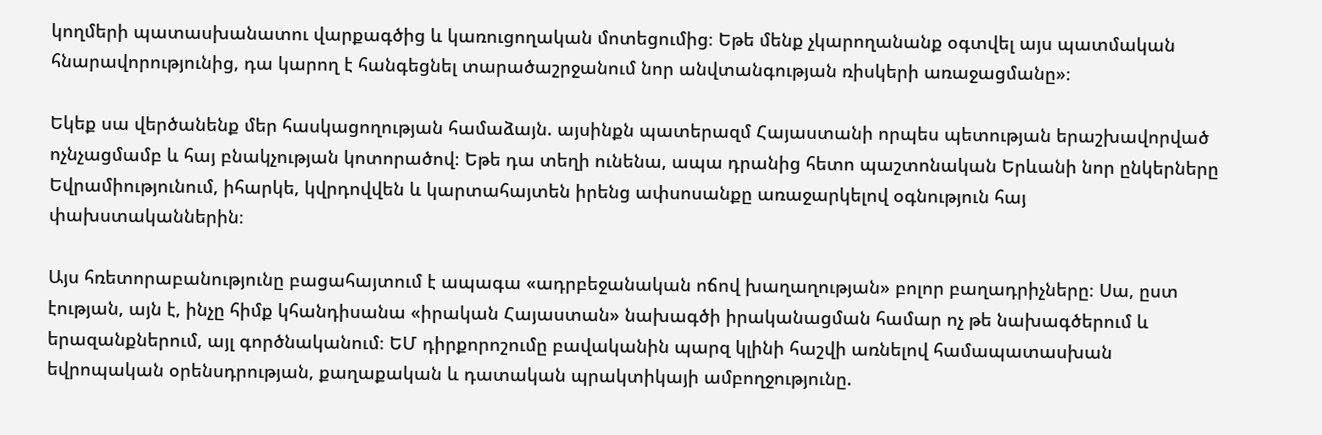կողմերի պատասխանատու վարքագծից և կառուցողական մոտեցումից։ Եթե մենք չկարողանանք օգտվել այս պատմական հնարավորությունից, դա կարող է հանգեցնել տարածաշրջանում նոր անվտանգության ռիսկերի առաջացմանը»։

Եկեք սա վերծանենք մեր հասկացողության համաձայն. այսինքն պատերազմ Հայաստանի որպես պետության երաշխավորված ոչնչացմամբ և հայ բնակչության կոտորածով։ Եթե դա տեղի ունենա, ապա դրանից հետո պաշտոնական Երևանի նոր ընկերները Եվրամիությունում, իհարկե, կվրդովվեն և կարտահայտեն իրենց ափսոսանքը առաջարկելով օգնություն հայ փախստականներին։

Այս հռետորաբանությունը բացահայտում է ապագա «ադրբեջանական ոճով խաղաղության» բոլոր բաղադրիչները։ Սա, ըստ էության, այն է, ինչը հիմք կհանդիսանա «իրական Հայաստան» նախագծի իրականացման համար ոչ թե նախագծերում և երազանքներում, այլ գործնականում։ ԵՄ դիրքորոշումը բավականին պարզ կլինի հաշվի առնելով համապատասխան եվրոպական օրենսդրության, քաղաքական և դատական պրակտիկայի ամբողջությունը.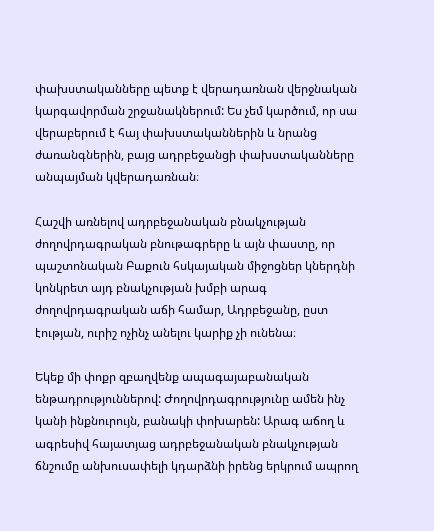փախստականները պետք է վերադառնան վերջնական կարգավորման շրջանակներում: Ես չեմ կարծում, որ սա վերաբերում է հայ փախստականներին և նրանց ժառանգներին, բայց ադրբեջանցի փախստականները անպայման կվերադառնան։

Հաշվի առնելով ադրբեջանական բնակչության ժողովրդագրական բնութագրերը և այն փաստը, որ պաշտոնական Բաքուն հսկայական միջոցներ կներդնի կոնկրետ այդ բնակչության խմբի արագ ժողովրդագրական աճի համար, Ադրբեջանը, ըստ էության, ուրիշ ոչինչ անելու կարիք չի ունենա։

Եկեք մի փոքր զբաղվենք ապագայաբանական ենթադրություններով: Ժողովրդագրությունը ամեն ինչ կանի ինքնուրույն, բանակի փոխարեն: Արագ աճող և ագրեսիվ հայատյաց ադրբեջանական բնակչության ճնշումը անխուսափելի կդարձնի իրենց երկրում ապրող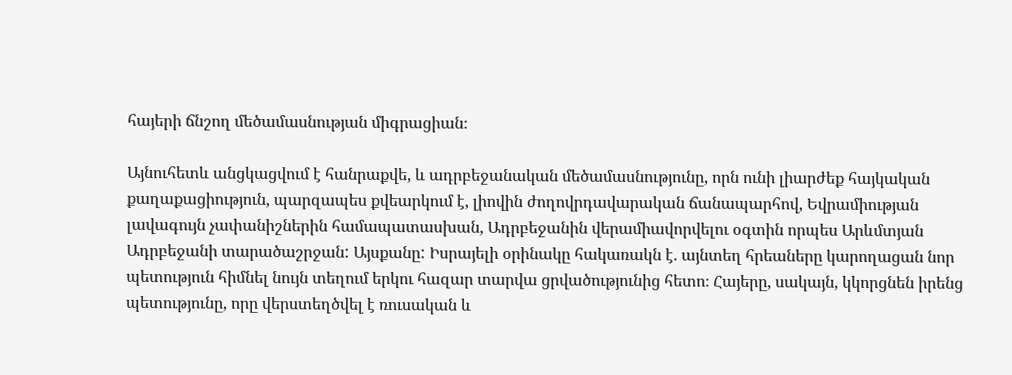հայերի ճնշող մեծամասնության միգրացիան։

Այնուհետև անցկացվում է հանրաքվե, և ադրբեջանական մեծամասնությունը, որն ունի լիարժեք հայկական քաղաքացիություն, պարզապես քվեարկում է, լիովին ժողովրդավարական ճանապարհով, Եվրամիության լավագույն չափանիշներին համապատասխան, Ադրբեջանին վերամիավորվելու օգտին որպես Արևմտյան Ադրբեջանի տարածաշրջան: Այսքանը: Իսրայելի օրինակը հակառակն է. այնտեղ հրեաները կարողացան նոր պետություն հիմնել նույն տեղում երկու հազար տարվա ցրվածությունից հետո։ Հայերը, սակայն, կկորցնեն իրենց պետությունը, որը վերստեղծվել է ռուսական և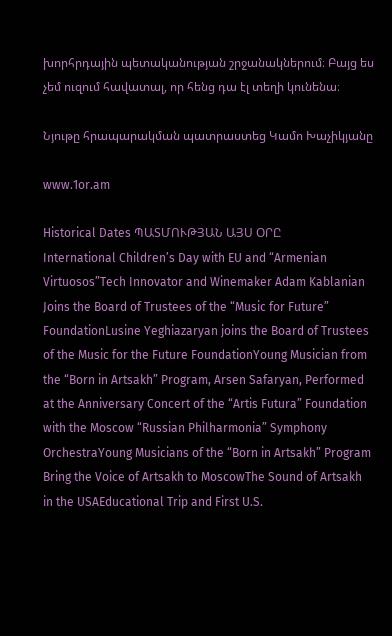խորհրդային պետականության շրջանակներում։ Բայց ես չեմ ուզում հավատալ, որ հենց դա էլ տեղի կունենա։

Նյութը հրապարակման պատրաստեց Կամո Խաչիկյանը

www.1or.am

Historical Dates ՊԱՏՄՈՒԹՅԱՆ ԱՅՍ ՕՐԸ
International Children’s Day with EU and “Armenian Virtuosos”Tech Innovator and Winemaker Adam Kablanian Joins the Board of Trustees of the “Music for Future” FoundationLusine Yeghiazaryan joins the Board of Trustees of the Music for the Future FoundationYoung Musician from the “Born in Artsakh” Program, Arsen Safaryan, Performed at the Anniversary Concert of the “Artis Futura” Foundation with the Moscow “Russian Philharmonia” Symphony OrchestraYoung Musicians of the “Born in Artsakh” Program Bring the Voice of Artsakh to MoscowThe Sound of Artsakh in the USAEducational Trip and First U.S.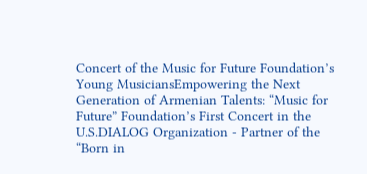Concert of the Music for Future Foundation’s Young MusiciansEmpowering the Next Generation of Armenian Talents: “Music for Future” Foundation’s First Concert in the U.S.DIALOG Organization - Partner of the “Born in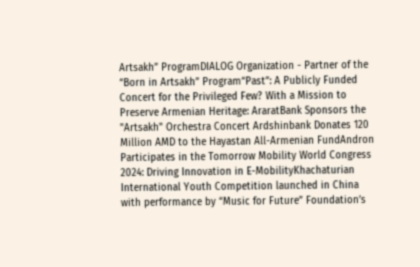Artsakh” ProgramDIALOG Organization - Partner of the “Born in Artsakh” Program“Past”: A Publicly Funded Concert for the Privileged Few? With a Mission to Preserve Armenian Heritage: AraratBank Sponsors the "Artsakh" Orchestra Concert Ardshinbank Donates 120 Million AMD to the Hayastan All-Armenian FundAndron Participates in the Tomorrow Mobility World Congress 2024: Driving Innovation in E-MobilityKhachaturian International Youth Competition launched in China with performance by “Music for Future” Foundation’s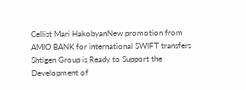Cellist Mari HakobyanNew promotion from AMIO BANK for international SWIFT transfers Shtigen Group is Ready to Support the Development of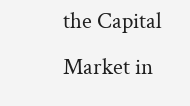the Capital Market in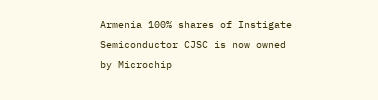Armenia 100% shares of Instigate Semiconductor CJSC is now owned by Microchip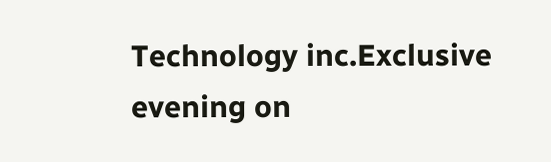Technology inc.Exclusive evening on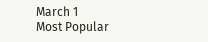March 1
Most Popular